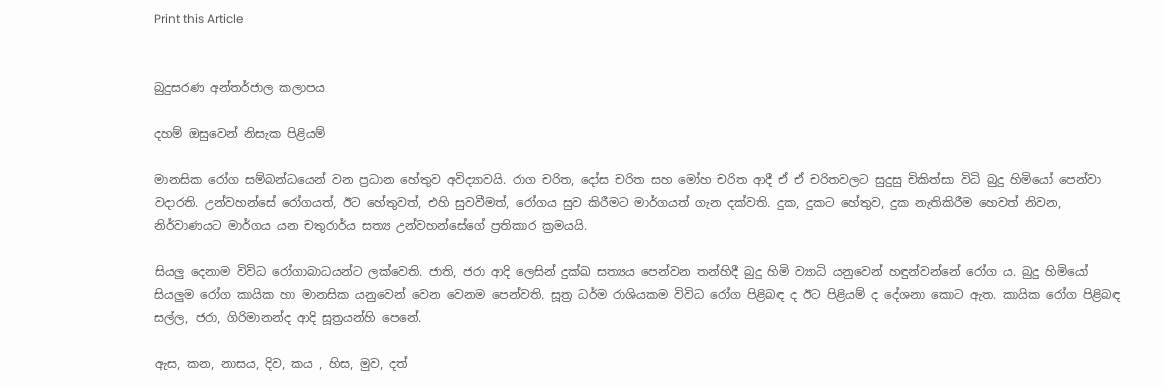Print this Article


බුදුසරණ අන්තර්ජාල කලාපය

දහම් ඔසුවෙන් නිසැක පිළියම්

මානසික රෝග සම්බන්ධයෙන් වන ප්‍රධාන හේතුව අවිද්‍යාවයි. රාග චරිත, දෝස චරිත සහ මෝහ චරිත ආදී ඒ ඒ චරිතවලට සුදුසු චිකිත්සා විධි බුදු හිමියෝ පෙන්වා වදාරති. උන්වහන්සේ රෝගයත්, ඊට හේතුවත්, එහි සුවවීමත්, රෝගය සුව කිරීමට මාර්ගයත් ගැන දක්වති. දුක, දුකට හේතුව, දුක නැතිකිරීම හෙවත් නිවන, නිර්වාණයට මාර්ගය යන චතුරාර්ය සත්‍ය උන්වහන්සේගේ ප්‍රතිකාර ක්‍රමයයි.

සියලු දෙනාම විවිධ රෝගාබාධයන්ට ලක්වෙති. ජාති, ජරා ආදි ලෙසින් දුක්ඛ සත්‍යය පෙන්වන තන්හිදී බුදු හිමි ව්‍යාධි යනුවෙන් හඳුන්වන්නේ රෝග ය. බුදු හිමියෝ සියලුම රෝග කායික හා මානසික යනුවෙන් වෙන වෙනම පෙන්වති. සූත්‍ර ධර්ම රාශියකම විවිධ රෝග පිළිබඳ ද ඊට පිළියම් ද දේශනා කොට ඇත. කායික රෝග පිළිබඳ සල්ල, ජරා, ගිරිමානන්ද ආදි සූත්‍රයන්හි පෙනේ.

ඇස, කන, නාසය, දිව, කය , හිස, මුව, දත්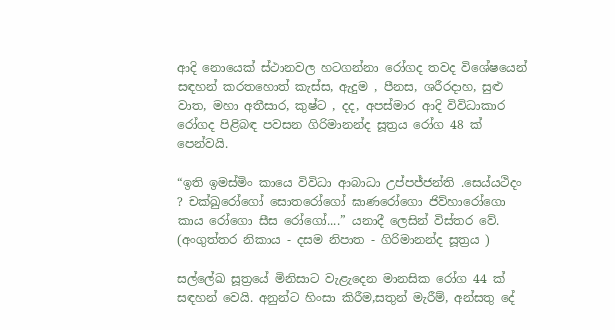ආදි නොයෙක් ස්ථානවල හටගන්නා රෝගද තවද විශේෂයෙන් සඳහන් කරතහොත් කැස්ස, ඇදුම , පීනස, ශරීරදාහ, සුළු වාත, මහා අතීසාර, කුෂ්ට , දද, අපස්මාර ආදි විවිධාකාර රෝගද පිළිබඳ පවසන ගිරිමානන්ද සූත්‍රය රෝග 48 ක් පෙන්වයි.

“ඉති ඉමස්මිං කායෙ විවිධා ආබාධා උප්පජ්ජන්ති .සෙය්යථිදං ? චක්ඛුරෝගෝ සොතරෝගෝ ඝාණරෝගො ජිව්හාරෝගො කාය රෝගො සීස රෝගෝ....” යනාදී ලෙසින් විස්තර වේ.
(අංගුත්තර නිකාය - දසම නිපාත - ගිරිමානන්ද සූත්‍රය )

සල්ලේඛ සූත්‍රයේ මිනිසාට වැළැදෙන මානසික රෝග 44 ක් සඳහන් වෙයි. අනුන්ට හිංසා කිරීම,සතුන් මැරීම්, අන්සතු දේ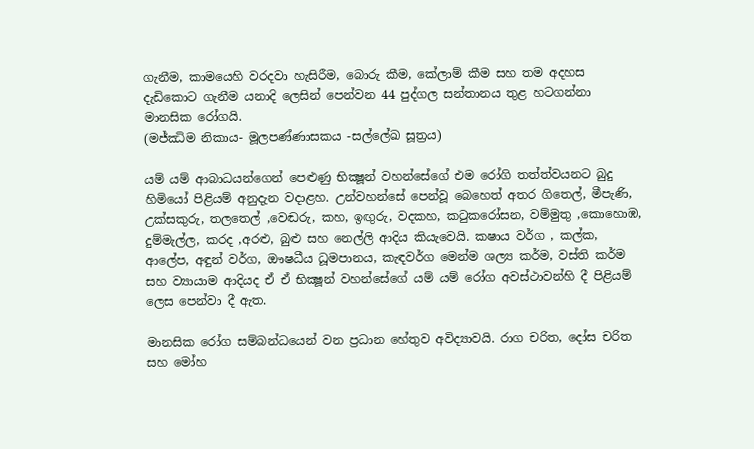ගැනීම, කාමයෙහි වරදවා හැසිරීම, බොරු කීම, කේලාම් කීම සහ තම අදහස දැඩිකොට ගැනීම යනාදි ලෙසින් පෙන්වන 44 පුද්ගල සන්තානය තුළ හටගන්නා මානසික රෝගයි.
(මජ්ඣිම නිකාය- මූලපණ්ණාසකය -සල්ලේඛ සූත්‍රය)

යම් යම් ආබාධයන්ගෙන් පෙළුණු භික්‍ෂූන් වහන්සේගේ එම රෝගි තත්ත්වයනට බුදු හිමියෝ පිළියම් අනුදැන වදාළහ. උන්වහන්සේ පෙන්වූ බෙහෙත් අතර ගිතෙල්, මීපැණි, උක්සකුරු, තලතෙල් ,වෙඬරු, කහ, ඉඟුරු, වදකහ, කටුකරෝසන, වම්මුතු ,කොහොඹ, දුම්මැල්ල, කරද ,අරළු, බුළු සහ නෙල්ලි ආදිය කියැවෙයි. කෂාය වර්ග , කල්ක, ආලේප, අඳුන් වර්ග, ඖෂධීය ධූමපානය, කැඳවර්ග මෙන්ම ශල්‍ය කර්ම, වස්ති කර්ම සහ ව්‍යායාම ආදියද ඒ ඒ භික්‍ෂූන් වහන්සේගේ යම් යම් රෝග අවස්ථාවන්හි දී පිළියම් ලෙස පෙන්වා දී ඇත.

මානසික රෝග සම්බන්ධයෙන් වන ප්‍රධාන හේතුව අවිද්‍යාවයි. රාග චරිත, දෝස චරිත සහ මෝහ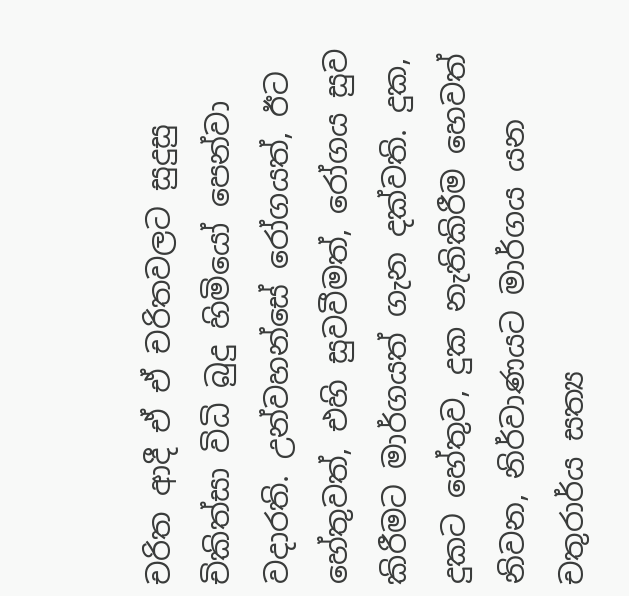චරිත ආදී ඒ ඒ චරිතවලට සුදුසු චිකිත්සා විධි බුදු හිමියෝ පෙන්වා වදාරති. උන්වහන්සේ රෝගයත්, ඊට හේතුවත්, එහි සුවවීමත්, රෝගය සුව කිරීමට මාර්ගයත් ගැන දක්වති. දුක, දුකට හේතුව, දුක නැතිකිරීම හෙවත් නිවන, නිර්වාණයට මාර්ගය යන චතුරාර්ය සත්‍ය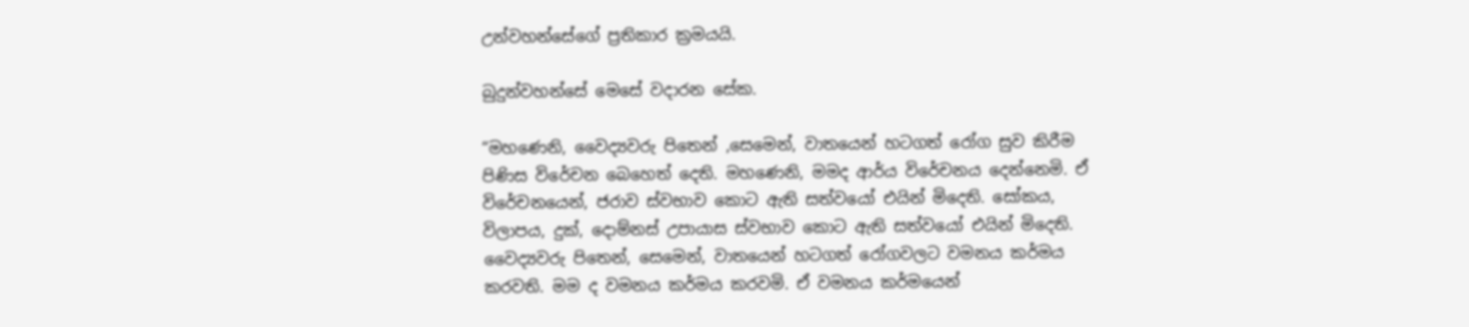උන්වහන්සේගේ ප්‍රතිකාර ක්‍රමයයි.

බුදුන්වහන්සේ මෙසේ වදාරන සේක.

“මහණෙනි, වෛද්‍යවරු පිතෙන් ,සෙමෙන්, වාතයෙන් හටගත් රෝග සුව කිරීම පිණිස විරේචන බෙහෙත් දෙති. මහණෙනි, මමද ආර්ය විරේචනය දෙන්නෙමි. ඒ විරේචනයෙන්, ජරාව ස්වභාව කොට ඇති සත්වයෝ එයින් මිදෙති. සෝකය, විලාපය, දුක්, දොම්නස් උපායාස ස්වභාව කොට ඇති සත්වයෝ එයින් මිදෙති. වෛද්‍යවරු පිතෙන්, සෙමෙන්, වාතයෙන් හටගත් රෝගවලට වමනය කර්මය කරවති. මම ද වමනය කර්මය කරවමි. ඒ වමනය කර්මයෙන්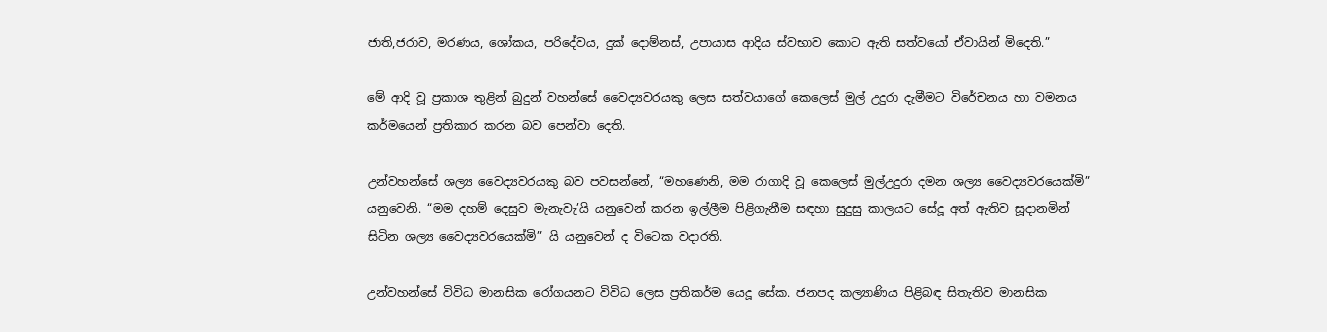ජාති,ජරාව, මරණය, ශෝකය, පරිදේවය, දුක් දොම්නස්, උපායාස ආදිය ස්වභාව කොට ඇති සත්වයෝ ඒවායින් මිදෙති.”

මේ ආදි වූ ප්‍රකාශ තුළින් බුදුන් වහන්සේ වෛද්‍යවරයකු ලෙස සත්වයාගේ කෙලෙස් මුල් උදුරා දැමීමට විරේචනය හා වමනය කර්මයෙන් ප්‍රතිකාර කරන බව පෙන්වා දෙති.

උන්වහන්සේ ශල්‍ය වෛද්‍යවරයකු බව පවසන්නේ, “මහණෙනි, මම රාගාදි වූ කෙලෙස් මුල්උදුරා දමන ශල්‍ය වෛද්‍යවරයෙක්මි” යනුවෙනි. “මම දහම් දෙසුව මැනැවැ’යි යනුවෙන් කරන ඉල්ලීම පිළිගැනීම සඳහා සුදුසු කාලයට සේදූ අත් ඇතිව සූදානමින් සිටින ශල්‍ය වෛද්‍යවරයෙක්මි” යි යනුවෙන් ද විටෙක වදාරති.

උන්වහන්සේ විවිධ මානසික රෝගයනට විවිධ ලෙස ප්‍රතිකර්ම යෙදූ සේක. ජනපද කල්‍යාණිය පිළිබඳ සිතැතිව මානසික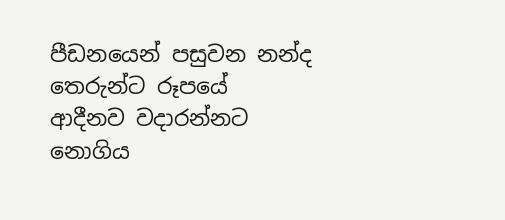පීඩනයෙන් පසුවන නන්ද තෙරුන්ට රූපයේ ආදීනව වදාරන්නට නොගිය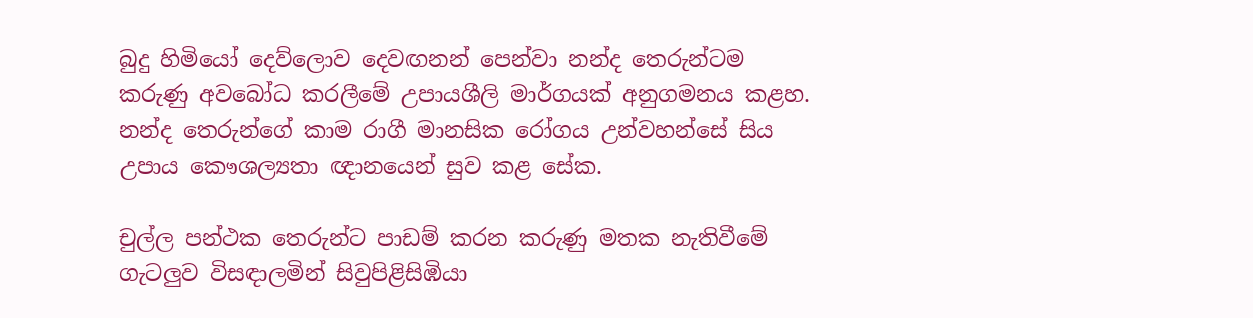බුදු හිමියෝ දෙව්ලොව දෙවඟනන් පෙන්වා නන්ද තෙරුන්ටම කරුණු අවබෝධ කරලීමේ උපායශීලි මාර්ගයක් අනුගමනය කළහ. නන්ද තෙරුන්ගේ කාම රාගී මානසික රෝගය උන්වහන්සේ සිය උපාය කෞශල්‍යතා ඥානයෙන් සුව කළ සේක.

චුල්ල පන්ථක තෙරුන්ට පාඩම් කරන කරුණු මතක නැතිවීමේ ගැටලුව විසඳාලමින් සිවුපිළිසිඹියා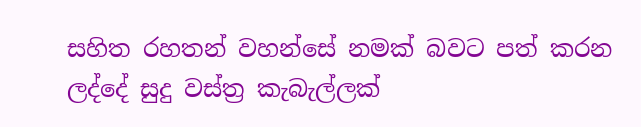සහිත රහතන් වහන්සේ නමක් බවට පත් කරන ලද්දේ සුදු වස්ත්‍ර කැබැල්ලක්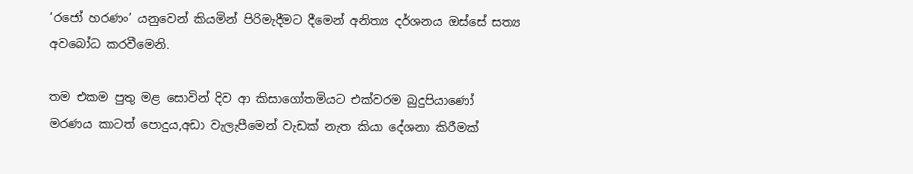‘රජෝ හරණං’ යනුවෙන් කියමින් පිරිමැදීමට දීමෙන් අනිත්‍ය දර්ශනය ඔස්සේ සත්‍ය අවබෝධ කරවීමෙනි.

තම එකම පුතු මළ සොවින් දිව ආ කිසාගෝතමියට එක්වරම බුදුපියාණෝ මරණය කාටත් පොදුය,අඩා වැලැපීමෙන් වැඩක් නැත කියා දේශනා කිරීමක්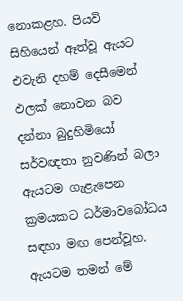නොකළහ. පියවි සිහියෙන් ඈත්වූ ඇයට එවැනි දහම් දෙසීමෙන් ඵලක් නොවන බව දන්නා බුදුහිමියෝ සර්වඥතා නුවණින් බලා ඇයටම ගැළැපෙන ක්‍රමයකට ධර්මාවබෝධය සඳහා මඟ පෙන්වූහ. ඇයටම තමන් මේ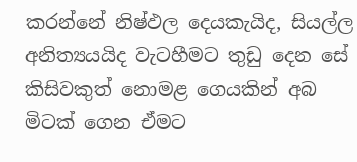කරන්නේ නිෂ්ඵල දෙයකැයිද, සියල්ල අනිත්‍යයයිද වැටහීමට තුඩු දෙන සේ කිසිවකුත් නොමළ ගෙයකින් අබ මිටක් ගෙන ඒමට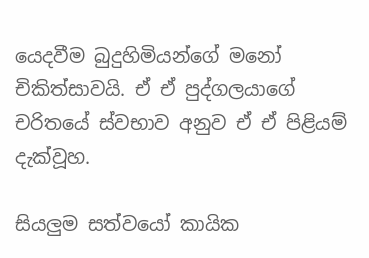යෙදවීම බුදුහිමියන්ගේ මනෝ චිකිත්සාවයි. ඒ ඒ පුද්ගලයාගේ චරිතයේ ස්වභාව අනුව ඒ ඒ පිළියම් දැක්වූහ.

සියලුම සත්වයෝ කායික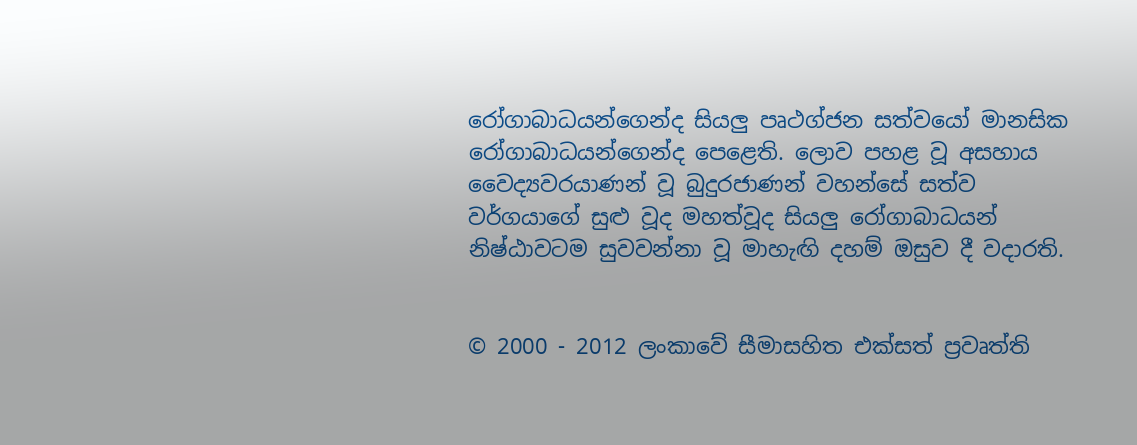රෝගාබාධයන්ගෙන්ද සියලු පෘථග්ජන සත්වයෝ මානසික රෝගාබාධයන්ගෙන්ද පෙළෙති. ලොව පහළ වූ අසහාය වෛද්‍යවරයාණන් වූ බුදුරජාණන් වහන්සේ සත්ව වර්ගයාගේ සුළු වූද මහත්වූද සියලු රෝගාබාධයන් නිෂ්ඨාවටම සුවවන්නා වූ මාහැඟි දහම් ඔසුව දී වදාරති.


© 2000 - 2012 ලංකාවේ සීමාසහිත එක්සත් ප්‍රවෘත්ති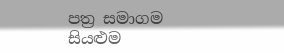පත්‍ර සමාගම
සියළුම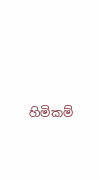හිමිකම්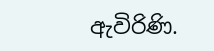ඇවිරිණි.